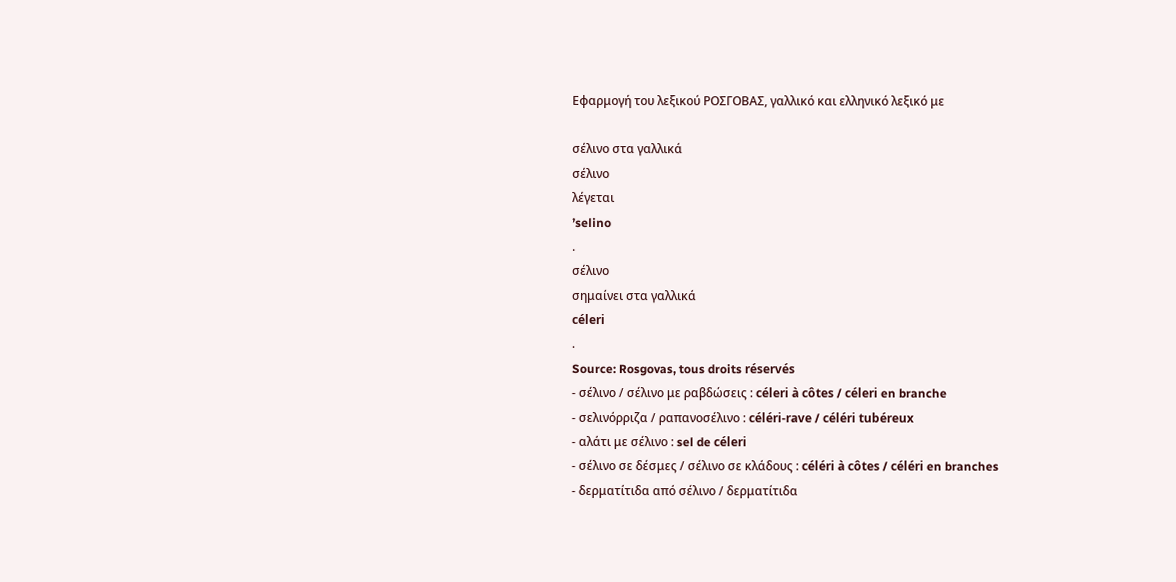Εφαρμογή του λεξικού ΡΟΣΓΟΒΑΣ, γαλλικό και ελληνικό λεξικό με

σέλινο στα γαλλικά
σέλινο
λέγεται
’selino
.
σέλινο
σημαίνει στα γαλλικά
céleri
.
Source: Rosgovas, tous droits réservés
- σέλινο / σέλινο με ραβδώσεις : céleri à côtes / céleri en branche
- σελινόρριζα / ραπανοσέλινο : céléri-rave / céléri tubéreux
- αλάτι με σέλινο : sel de céleri
- σέλινο σε δέσμες / σέλινο σε κλάδους : céléri à côtes / céléri en branches
- δερματίτιδα από σέλινο / δερματίτιδα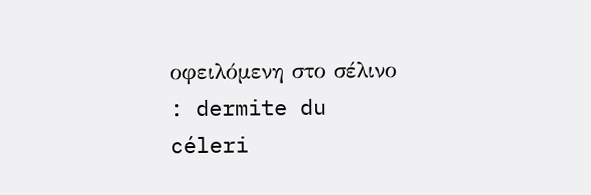οφειλόμενη στο σέλινο : dermite du céleri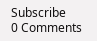Subscribe
0 Comments